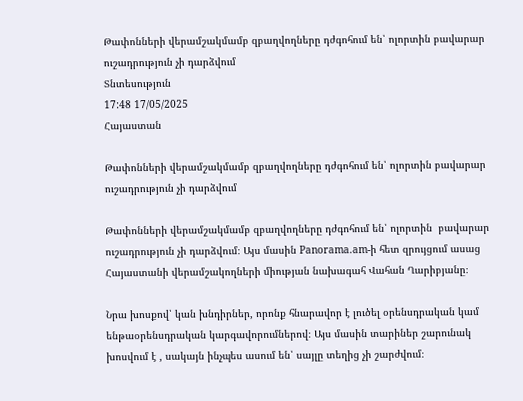Թափոնների վերամշակմամբ զբաղվողները դժգոհում են՝ ոլորտին բավարար ուշադրություն չի դարձվում
Տնտեսություն
17:48 17/05/2025
Հայաստան

Թափոնների վերամշակմամբ զբաղվողները դժգոհում են՝ ոլորտին բավարար ուշադրություն չի դարձվում

Թափոնների վերամշակմամբ զբաղվողները դժգոհում են՝ ոլորտին  բավարար ուշադրություն չի դարձվում։ Այս մասին Panorama.am-ի հետ զրույցում ասաց Հայաստանի վերամշակողների միության նախագահ Վահան Ղարիբյանը։

Նրա խոսքով՝ կան խնդիրներ, որոնք հնարավոր է լուծել օրենսդրական կամ ենթաօրենսդրական կարգավորումներով։ Այս մասին տարիներ շարունակ խոսվում է , սակայն ինչպես ասում են՝ սայլը տեղից չի շարժվում։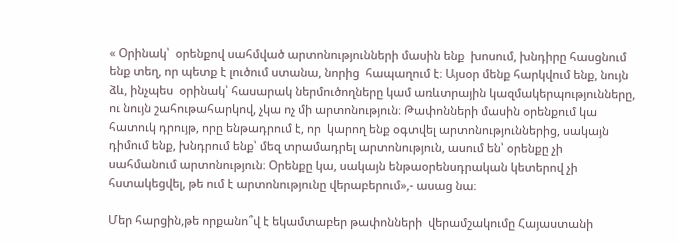« Օրինակ՝  օրենքով սահմված արտոնությունների մասին ենք  խոսում, խնդիրը հասցնում ենք տեղ, որ պետք է լուծում ստանա, նորից  հապաղում է։ Այսօր մենք հարկվում ենք, նույն ձև, ինչպես  օրինակ՝ հասարակ ներմուծողները կամ առևտրային կազմակերպությունները, ու նույն շահութահարկով, չկա ոչ մի արտոնություն։ Թափոնների մասին օրենքում կա հատուկ դրույթ, որը ենթադրում է, որ  կարող ենք օգտվել արտոնություններից, սակայն դիմում ենք, խնդրում ենք՝ մեզ տրամադրել արտոնություն, ասում են՝ օրենքը չի  սահմանում արտոնություն։ Օրենքը կա, սակայն ենթաօրենսդրական կետերով չի հստակեցվել, թե ում է արտոնությունը վերաբերում»,- ասաց նա։

Մեր հարցին,թե որքանո՞վ է եկամտաբեր թափոնների  վերամշակումը Հայաստանի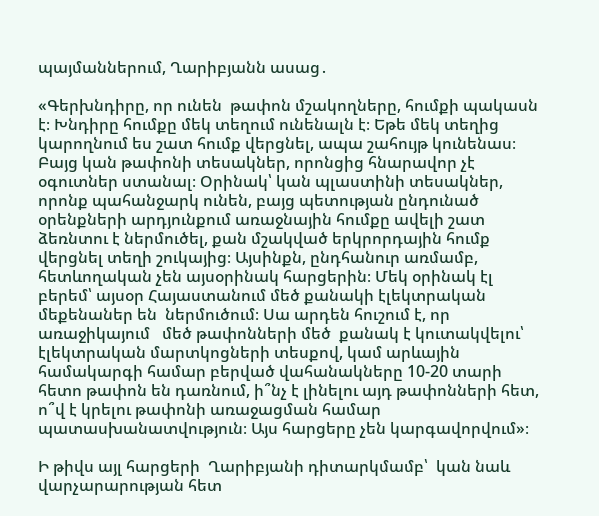պայմաններում, Ղարիբյանն ասաց․

«Գերխնդիրը, որ ունեն  թափոն մշակողները, հումքի պակասն է։ Խնդիրը հումքը մեկ տեղում ունենալն է։ Եթե մեկ տեղից կարողնում ես շատ հումք վերցնել, ապա շահույթ կունենաս։ Բայց կան թափոնի տեսակներ, որոնցից հնարավոր չէ օգուտներ ստանալ։ Օրինակ՝ կան պլաստինի տեսակներ, որոնք պահանջարկ ունեն, բայց պետության ընդունած օրենքների արդյունքում առաջնային հումքը ավելի շատ  ձեռնտու է ներմուծել, քան մշակված երկրորդային հումք վերցնել տեղի շուկայից։ Այսինքն, ընդհանուր առմամբ,   հետևողական չեն այսօրինակ հարցերին։ Մեկ օրինակ էլ բերեմ՝ այսօր Հայաստանում մեծ քանակի էլեկտրական մեքենաներ են  ներմուծում։ Սա արդեն հուշում է, որ  առաջիկայում   մեծ թափոնների մեծ  քանակ է կուտակվելու՝ էլեկտրական մարտկոցների տեսքով, կամ արևային համակարգի համար բերված վահանակները 10-20 տարի հետո թափոն են դառնում, ի՞նչ է լինելու այդ թափոնների հետ, ո՞վ է կրելու թափոնի առաջացման համար պատասխանատվություն։ Այս հարցերը չեն կարգավորվում»։

Ի թիվս այլ հարցերի  Ղարիբյանի դիտարկմամբ՝  կան նաև  վարչարարության հետ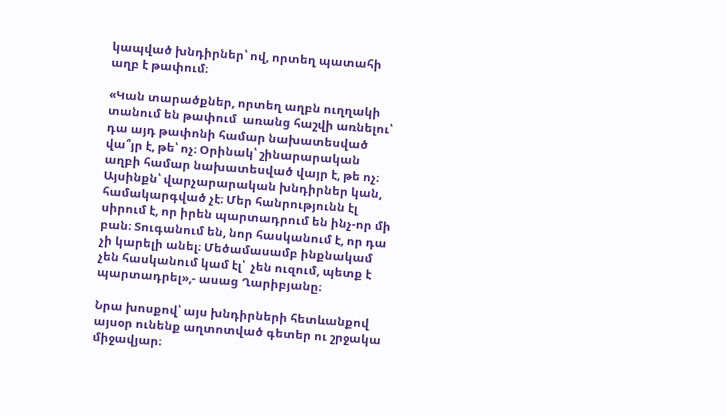կապված խնդիրներ՝ ով, որտեղ պատահի աղբ է թափում։

«Կան տարածքներ, որտեղ աղբն ուղղակի տանում են թափում  առանց հաշվի առնելու՝ դա այդ թափոնի համար նախատեսված վա՞յր է, թե՝ ոչ։ Օրինակ՝ շինարարական աղբի համար նախատեսված վայր է, թե ոչ։ Այսինքն՝ վարչարարական խնդիրներ կան, համակարգված չէ։ Մեր հանրությունն էլ սիրում է, որ իրեն պարտադրում են ինչ-որ մի բան։ Տուգանում են, նոր հասկանում է, որ դա չի կարելի անել։ Մեծամասամբ ինքնակամ  չեն հասկանում կամ էլ՝  չեն ուզում, պետք է պարտադրել»,- ասաց Ղարիբյանը։

Նրա խոսքով՝ այս խնդիրների հետևանքով այսօր ունենք աղտոտված գետեր ու շրջակա միջավյար։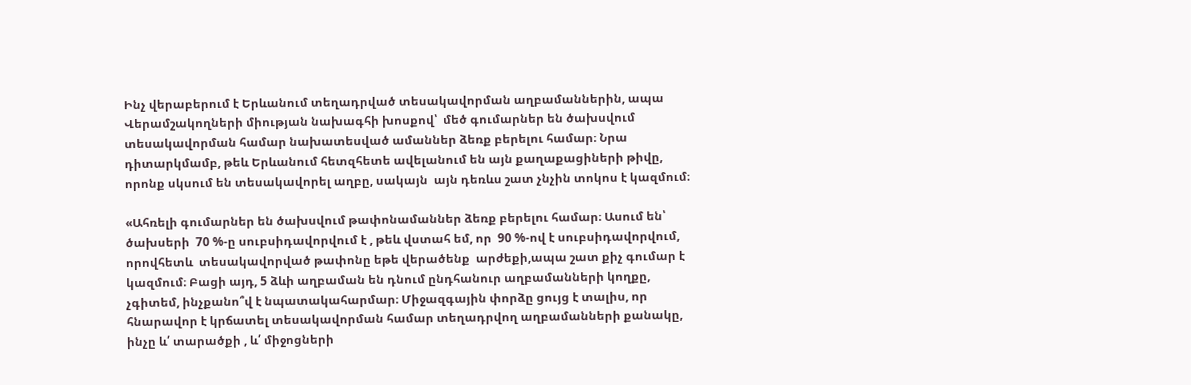Ինչ վերաբերում է Երևանում տեղադրված տեսակավորման աղբամաններին, ապա Վերամշակողների միության նախագհի խոսքով՝  մեծ գումարներ են ծախսվում  տեսակավորման համար նախատեսված ամաններ ձեռք բերելու համար։ Նրա դիտարկմամբ, թեև Երևանում հետզհետե ավելանում են այն քաղաքացիների թիվը, որոնք սկսում են տեսակավորել աղբը, սակայն  այն դեռևս շատ չնչին տոկոս է կազմում։

«Ահռելի գումարներ են ծախսվում թափոնամաններ ձեռք բերելու համար։ Ասում են՝ ծախսերի  70 %-ը սուբսիդավորվում է , թեև վստահ եմ, որ  90 %-ով է սուբսիդավորվում, որովհետև  տեսակավորված թափոնը եթե վերածենք  արժեքի,ապա շատ քիչ գումար է կազմում։ Բացի այդ, 5 ձևի աղբաման են դնում ընդհանուր աղբամանների կողքը, չգիտեմ, ինչքանո՞վ է նպատակահարմար։ Միջազգային փորձը ցույց է տալիս, որ  հնարավոր է կրճատել տեսակավորման համար տեղադրվող աղբամանների քանակը, ինչը և՛ տարածքի , և՛ միջոցների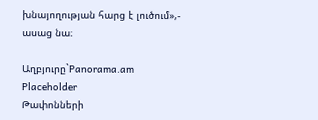խնայողության հարց է լուծում»,- ասաց նա։

Աղբյուրը`Panorama.am
Placeholder
Թափոնների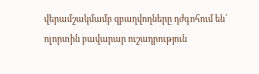վերամշակմամբ զբաղվողները դժգոհում են՝ ոլորտին բավարար ուշադրություն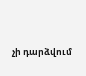չի դարձվում